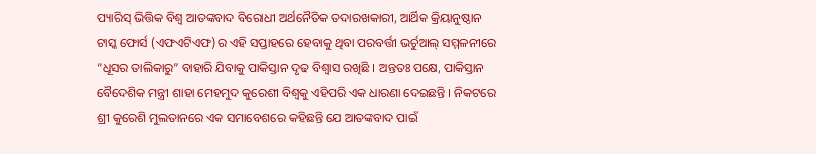ପ୍ୟାରିସ୍ ଭିତ୍ତିକ ବିଶ୍ୱ ଆତଙ୍କବାଦ ବିରୋଧୀ ଅର୍ଥନୈତିକ ତଦାରଖକାରୀ, ଆର୍ଥିକ କ୍ରିୟାନୁଷ୍ଠାନ ଟାସ୍କ ଫୋର୍ସ (ଏଫଏଟିଏଫ) ର ଏହି ସପ୍ତାହରେ ହେବାକୁ ଥିବା ପରବର୍ତ୍ତୀ ଭର୍ଚୁଆଲ୍ ସମ୍ମଳନୀରେ “ଧୂସର ତାଲିକାରୁ” ବାହାରି ଯିବାକୁ ପାକିସ୍ତାନ ଦୃଢ ବିଶ୍ଵାସ ରଖିଛି । ଅନ୍ତତଃ ପକ୍ଷେ, ପାକିସ୍ତାନ ବୈଦେଶିକ ମନ୍ତ୍ରୀ ଶାହା ମେହମୁଦ କୁରେଶୀ ବିଶ୍ଵକୁ ଏହିପରି ଏକ ଧାରଣା ଦେଇଛନ୍ତି । ନିକଟରେ ଶ୍ରୀ କୁରେଶି ମୁଲତାନରେ ଏକ ସମାବେଶରେ କହିଛନ୍ତି ଯେ ଆତଙ୍କବାଦ ପାଇଁ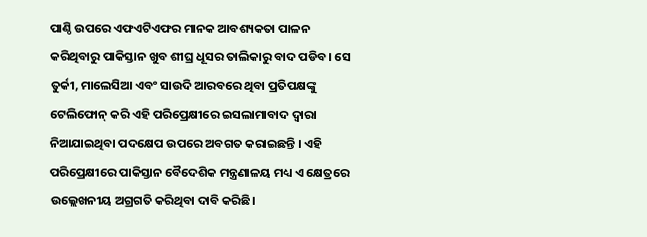ପାଣ୍ଠି ଉପରେ ଏଫଏଟିଏଫର ମାନକ ଆବଶ୍ୟକତା ପାଳନ କରିଥିବାରୁ ପାକିସ୍ତାନ ଖୁବ ଶୀଘ୍ର ଧୂସର ତାଲିକାରୁ ବାଦ ପଡିବ। ସେ ତୁର୍କୀ, ମାଲେସିଆ ଏବଂ ସାଉଦି ଆରବରେ ଥିବା ପ୍ରତିପକ୍ଷଙ୍କୁ ଟେଲିଫୋନ୍ କରି ଏହି ପରିପ୍ରେକ୍ଷୀରେ ଇସଲାମାବାଦ ଦ୍ଵାରା ନିଆଯାଇଥିବା ପଦକ୍ଷେପ ଉପରେ ଅବଗତ କରାଇଛନ୍ତି । ଏହି ପରିପ୍ରେକ୍ଷୀରେ ପାକିସ୍ତାନ ବୈଦେଶିକ ମନ୍ତ୍ରଣାଳୟ ମଧ୍ୟ ଏ କ୍ଷେତ୍ରରେ ଉଲ୍ଲେଖନୀୟ ଅଗ୍ରଗତି କରିଥିବା ଦାବି କରିଛି।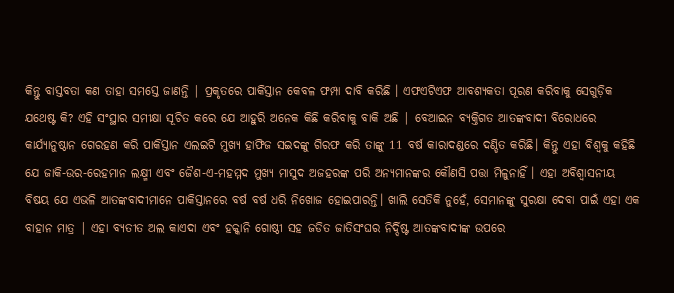କିନ୍ତୁ ବାସ୍ତବତା କଣ ତାହା ସମସ୍ତେ ଜାଣନ୍ତି | ପ୍ରକୃତରେ ପାକିସ୍ତାନ କେବଳ ଫମ୍ପା ଦାବି କରିଛି । ଏଫଏଟିଏଫ ଆବଶ୍ୟକତା ପୂରଣ କରିବାକୁ ସେଗୁଡ଼ିକ ଯଥେଷ୍ଟ କି? ଏହି ସଂସ୍ଥାର ସମୀକ୍ଷା ସୂଚିତ କରେ ଯେ ଆହୁରି ଅନେକ କିଛି କରିବାକୁ ବାକି ଅଛି | ବେଆଇନ ବ୍ୟକ୍ତିଗତ ଆତଙ୍କବାଦୀ ବିରୋଧରେ କାର୍ଯ୍ୟାନୁଷ୍ଠାନ ଗେରହଣ କରି ପାକିସ୍ତାନ ଏଲଇଟି ମୁଖ୍ୟ ହାଫିଜ ସଇଦଙ୍କୁ ଗିରଫ କରି ତାଙ୍କୁ 11 ବର୍ଷ କାରାଦଣ୍ଡରେ ଦଣ୍ଡିତ କରିଛି। କିନ୍ତୁ ଏହା ବିଶ୍ଵକୁ କହିଛି ଯେ ଜାକି-ଉର-ରେହମାନ ଲକ୍ଷ୍ମୀ ଏବଂ ଜୈଶ-ଏ-ମହମ୍ମଦ ମୁଖ୍ୟ ମାସୁଦ ଅଜହରଙ୍କ ପରି ଅନ୍ୟମାନଙ୍କର କୌଣସି ପତ୍ତା ମିଳୁନାହିଁ । ଏହା ଅବିଶ୍ଵାସନୀୟ ବିଷୟ ଯେ ଏଭଳି ଆତଙ୍କବାଦୀମାନେ ପାକିସ୍ତାନରେ ବର୍ଷ ବର୍ଷ ଧରି ନିଖୋଜ ହୋଇପାରନ୍ତି। ଖାଲି ସେତିକି ନୁହେଁ, ସେମାନଙ୍କୁ ସୁରକ୍ଷା ଦେବା ପାଇଁ ଏହା ଏକ ବାହାନ ମାତ୍ର | ଏହା ବ୍ୟତୀତ ଅଲ କାଏଦା ଏବଂ ହକ୍କାନି ଗୋଷ୍ଠୀ ସହ ଜଡିତ ଜାତିସଂଘର ନିର୍ଦ୍ଦିଷ୍ଟ ଆତଙ୍କବାଦୀଙ୍କ ଉପରେ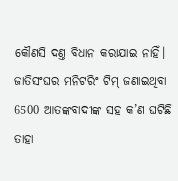କୌଣସି ଦଣ୍ତ ବିଧାନ କରାଯାଇ ନାହିଁ।
ଜାତିସଂଘର ମନିଟରିଂ ଟିମ୍ ଜଣାଇଥିବା 6500 ଆତଙ୍କବାଦୀଙ୍କ ସହ କ’ଣ ଘଟିଛି ତାହା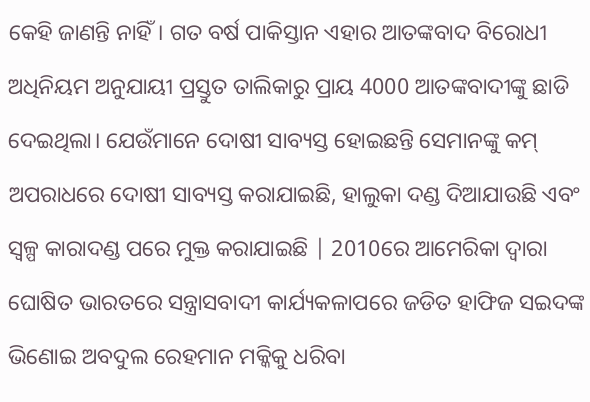କେହି ଜାଣନ୍ତି ନାହିଁ। ଗତ ବର୍ଷ ପାକିସ୍ତାନ ଏହାର ଆତଙ୍କବାଦ ବିରୋଧୀ ଅଧିନିୟମ ଅନୁଯାୟୀ ପ୍ରସ୍ତୁତ ତାଲିକାରୁ ପ୍ରାୟ 4000 ଆତଙ୍କବାଦୀଙ୍କୁ ଛାଡି ଦେଇଥିଲା। ଯେଉଁମାନେ ଦୋଷୀ ସାବ୍ୟସ୍ତ ହୋଇଛନ୍ତି ସେମାନଙ୍କୁ କମ୍ ଅପରାଧରେ ଦୋଷୀ ସାବ୍ୟସ୍ତ କରାଯାଇଛି, ହାଲୁକା ଦଣ୍ଡ ଦିଆଯାଉଛି ଏବଂ ସ୍ଵଳ୍ପ କାରାଦଣ୍ଡ ପରେ ମୁକ୍ତ କରାଯାଇଛି | 2010ରେ ଆମେରିକା ଦ୍ଵାରା ଘୋଷିତ ଭାରତରେ ସନ୍ତ୍ରାସବାଦୀ କାର୍ଯ୍ୟକଳାପରେ ଜଡିତ ହାଫିଜ ସଇଦଙ୍କ ଭିଣୋଇ ଅବଦୁଲ ରେହମାନ ମକ୍କିକୁ ଧରିବା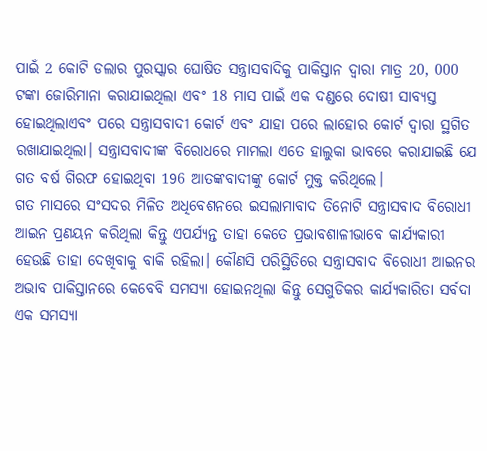ପାଇଁ 2 କୋଟି ଡଲାର ପୁରସ୍କାର ଘୋଷିତ ସନ୍ତ୍ରାସବାଦିକୁ ପାକିସ୍ତାନ ଦ୍ଵାରା ମାତ୍ର 20, 000 ଟଙ୍କା ଜୋରିମାନା କରାଯାଇଥିଲା ଏବଂ 18 ମାସ ପାଇଁ ଏକ ଦଣ୍ଡରେ ଦୋଷୀ ସାବ୍ୟସ୍ତ ହୋଇଥିଲାଏବଂ ପରେ ସନ୍ତ୍ରାସବାଦୀ କୋର୍ଟ ଏବଂ ଯାହା ପରେ ଲାହୋର କୋର୍ଟ ଦ୍ୱାରା ସ୍ଥଗିତ ରଖାଯାଇଥିଲା। ସନ୍ତ୍ରାସବାଦୀଙ୍କ ବିରୋଧରେ ମାମଲା ଏତେ ହାଲୁକା ଭାବରେ କରାଯାଇଛି ଯେ ଗତ ବର୍ଷ ଗିରଫ ହୋଇଥିବା 196 ଆତଙ୍କବାଦୀଙ୍କୁ କୋର୍ଟ ମୁକ୍ତ କରିଥିଲେ।
ଗତ ମାସରେ ସଂସଦର ମିଳିତ ଅଧିବେଶନରେ ଇସଲାମାବାଦ ତିନୋଟି ସନ୍ତ୍ରାସବାଦ ବିରୋଧୀ ଆଇନ ପ୍ରଣୟନ କରିଥିଲା କିନ୍ତୁ ଏପର୍ଯ୍ୟନ୍ତ ତାହା କେତେ ପ୍ରଭାବଶାଳୀଭାବେ କାର୍ଯ୍ୟକାରୀ ହେଉଛି ତାହା ଦେଖିବାକୁ ବାକି ରହିଲା। କୌଣସି ପରିସ୍ଥିତିରେ ସନ୍ତ୍ରାସବାଦ ବିରୋଧୀ ଆଇନର ଅଭାବ ପାକିସ୍ତାନରେ କେବେବି ସମସ୍ୟା ହୋଇନଥିଲା କିନ୍ତୁ ସେଗୁଡିକର କାର୍ଯ୍ୟକାରିତା ସର୍ବଦା ଏକ ସମସ୍ୟା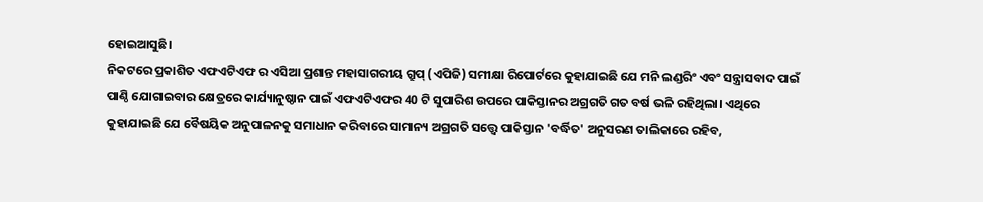ହୋଇଆସୁଛି।
ନିକଟରେ ପ୍ରକାଶିତ ଏଫଏଟିଏଫ ର ଏସିଆ ପ୍ରଶାନ୍ତ ମହାସାଗରୀୟ ଗ୍ରୁପ୍ (ଏପିଜି) ସମୀକ୍ଷା ରିପୋର୍ଟରେ କୁହାଯାଇଛି ଯେ ମନି ଲଣ୍ଡରିଂ ଏବଂ ସନ୍ତ୍ରାସବାଦ ପାଇଁ ପାଣ୍ଠି ଯୋଗାଇବାର କ୍ଷେତ୍ରରେ କାର୍ଯ୍ୟାନୁଷ୍ଠାନ ପାଇଁ ଏଫଏଟିଏଫର 40 ଟି ସୁପାରିଶ ଉପରେ ପାକିସ୍ତାନର ଅଗ୍ରଗତି ଗତ ବର୍ଷ ଭଳି ରହିଥିଲା। ଏଥିରେ କୁହାଯାଇଛି ଯେ ବୈଷୟିକ ଅନୁପାଳନକୁ ସମାଧାନ କରିବାରେ ସାମାନ୍ୟ ଅଗ୍ରଗତି ସତ୍ତ୍ଵେ ପାକିସ୍ତାନ 'ବର୍ଦ୍ଧିତ' ଅନୁସରଣ ତାଲିକାରେ ରହିବ,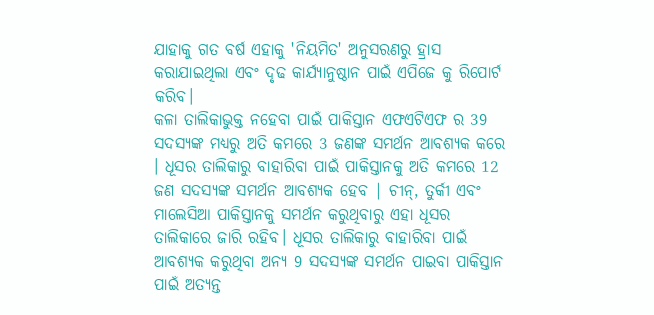ଯାହାକୁ ଗତ ବର୍ଷ ଏହାକୁ 'ନିୟମିତ' ଅନୁସରଣରୁ ହ୍ରାସ କରାଯାଇଥିଲା ଏବଂ ଦୃଢ କାର୍ଯ୍ୟାନୁଷ୍ଠାନ ପାଇଁ ଏପିଜେ କୁ ରିପୋର୍ଟ କରିବ।
କଳା ତାଲିକାଭୁକ୍ତ ନହେବା ପାଇଁ ପାକିସ୍ତାନ ଏଫଏଟିଏଫ ର 39 ସଦସ୍ୟଙ୍କ ମଧ୍ୟରୁ ଅତି କମରେ 3 ଜଣଙ୍କ ସମର୍ଥନ ଆବଶ୍ୟକ କରେ । ଧୂସର ତାଲିକାରୁ ବାହାରିବା ପାଇଁ ପାକିସ୍ତାନକୁ ଅତି କମରେ 12 ଜଣ ସଦସ୍ୟଙ୍କ ସମର୍ଥନ ଆବଶ୍ୟକ ହେବ | ଚୀନ୍, ତୁର୍କୀ ଏବଂ ମାଲେସିଆ ପାକିସ୍ତାନକୁ ସମର୍ଥନ କରୁଥିବାରୁ ଏହା ଧୂସର ତାଲିକାରେ ଜାରି ରହିବ। ଧୂସର ତାଲିକାରୁ ବାହାରିବା ପାଇଁ ଆବଶ୍ୟକ କରୁଥିବା ଅନ୍ୟ 9 ସଦସ୍ୟଙ୍କ ସମର୍ଥନ ପାଇବା ପାକିସ୍ତାନ ପାଇଁ ଅତ୍ୟନ୍ତ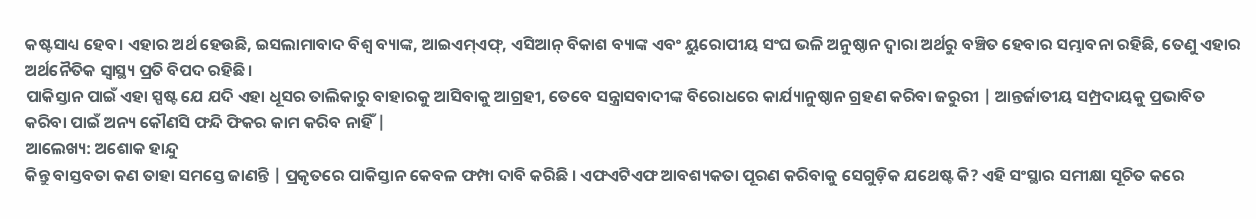କଷ୍ଟସାଧ୍ୟ ହେବ। ଏହାର ଅର୍ଥ ହେଉଛି, ଇସଲାମାବାଦ ବିଶ୍ୱ ବ୍ୟାଙ୍କ, ଆଇଏମ୍ଏଫ୍, ଏସିଆନ୍ ବିକାଶ ବ୍ୟାଙ୍କ ଏବଂ ୟୁରୋପୀୟ ସଂଘ ଭଳି ଅନୁଷ୍ଠାନ ଦ୍ୱାରା ଅର୍ଥରୁ ବଞ୍ଚିତ ହେବାର ସମ୍ଭାବନା ରହିଛି, ତେଣୁ ଏହାର ଅର୍ଥନୈତିକ ସ୍ୱାସ୍ଥ୍ୟ ପ୍ରତି ବିପଦ ରହିଛି।
ପାକିସ୍ତାନ ପାଇଁ ଏହା ସ୍ପଷ୍ଟ ଯେ ଯଦି ଏହା ଧୂସର ତାଲିକାରୁ ବାହାରକୁ ଆସିବାକୁ ଆଗ୍ରହୀ, ତେବେ ସନ୍ତ୍ରାସବାଦୀଙ୍କ ବିରୋଧରେ କାର୍ଯ୍ୟାନୁଷ୍ଠାନ ଗ୍ରହଣ କରିବା ଜରୁରୀ | ଆନ୍ତର୍ଜାତୀୟ ସମ୍ପ୍ରଦାୟକୁ ପ୍ରଭାବିତ କରିବା ପାଇଁ ଅନ୍ୟ କୌଣସି ଫନ୍ଦି ଫିକର କାମ କରିବ ନାହିଁ |
ଆଲେଖ୍ୟ: ଅଶୋକ ହାନ୍ଦୁ
କିନ୍ତୁ ବାସ୍ତବତା କଣ ତାହା ସମସ୍ତେ ଜାଣନ୍ତି | ପ୍ରକୃତରେ ପାକିସ୍ତାନ କେବଳ ଫମ୍ପା ଦାବି କରିଛି । ଏଫଏଟିଏଫ ଆବଶ୍ୟକତା ପୂରଣ କରିବାକୁ ସେଗୁଡ଼ିକ ଯଥେଷ୍ଟ କି? ଏହି ସଂସ୍ଥାର ସମୀକ୍ଷା ସୂଚିତ କରେ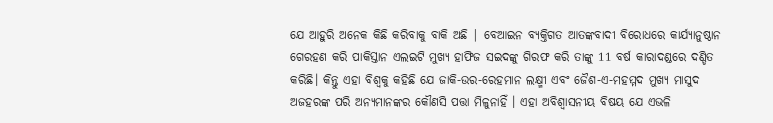ଯେ ଆହୁରି ଅନେକ କିଛି କରିବାକୁ ବାକି ଅଛି | ବେଆଇନ ବ୍ୟକ୍ତିଗତ ଆତଙ୍କବାଦୀ ବିରୋଧରେ କାର୍ଯ୍ୟାନୁଷ୍ଠାନ ଗେରହଣ କରି ପାକିସ୍ତାନ ଏଲଇଟି ମୁଖ୍ୟ ହାଫିଜ ସଇଦଙ୍କୁ ଗିରଫ କରି ତାଙ୍କୁ 11 ବର୍ଷ କାରାଦଣ୍ଡରେ ଦଣ୍ଡିତ କରିଛି। କିନ୍ତୁ ଏହା ବିଶ୍ଵକୁ କହିଛି ଯେ ଜାକି-ଉର-ରେହମାନ ଲକ୍ଷ୍ମୀ ଏବଂ ଜୈଶ-ଏ-ମହମ୍ମଦ ମୁଖ୍ୟ ମାସୁଦ ଅଜହରଙ୍କ ପରି ଅନ୍ୟମାନଙ୍କର କୌଣସି ପତ୍ତା ମିଳୁନାହିଁ । ଏହା ଅବିଶ୍ଵାସନୀୟ ବିଷୟ ଯେ ଏଭଳି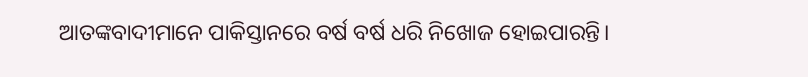ଆତଙ୍କବାଦୀମାନେ ପାକିସ୍ତାନରେ ବର୍ଷ ବର୍ଷ ଧରି ନିଖୋଜ ହୋଇପାରନ୍ତି।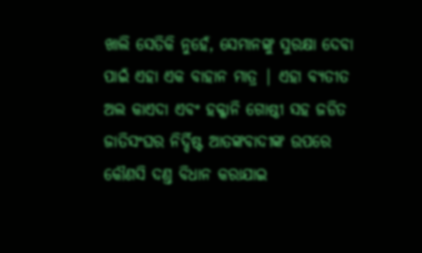ଖାଲି ସେତିକି ନୁହେଁ, ସେମାନଙ୍କୁ ସୁରକ୍ଷା ଦେବା ପାଇଁ ଏହା ଏକ ବାହାନ ମାତ୍ର | ଏହା ବ୍ୟତୀତ ଅଲ କାଏଦା ଏବଂ ହକ୍କାନି ଗୋଷ୍ଠୀ ସହ ଜଡିତ ଜାତିସଂଘର ନିର୍ଦ୍ଦିଷ୍ଟ ଆତଙ୍କବାଦୀଙ୍କ ଉପରେ କୌଣସି ଦଣ୍ତ ବିଧାନ କରାଯାଇ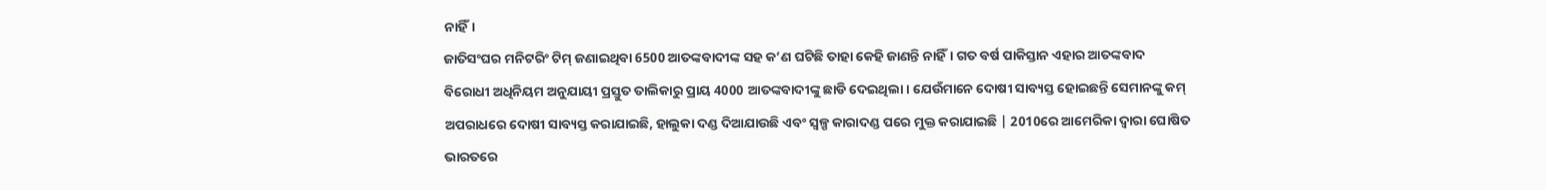ନାହିଁ।
ଜାତିସଂଘର ମନିଟରିଂ ଟିମ୍ ଜଣାଇଥିବା 6500 ଆତଙ୍କବାଦୀଙ୍କ ସହ କ’ଣ ଘଟିଛି ତାହା କେହି ଜାଣନ୍ତି ନାହିଁ। ଗତ ବର୍ଷ ପାକିସ୍ତାନ ଏହାର ଆତଙ୍କବାଦ ବିରୋଧୀ ଅଧିନିୟମ ଅନୁଯାୟୀ ପ୍ରସ୍ତୁତ ତାଲିକାରୁ ପ୍ରାୟ 4000 ଆତଙ୍କବାଦୀଙ୍କୁ ଛାଡି ଦେଇଥିଲା। ଯେଉଁମାନେ ଦୋଷୀ ସାବ୍ୟସ୍ତ ହୋଇଛନ୍ତି ସେମାନଙ୍କୁ କମ୍ ଅପରାଧରେ ଦୋଷୀ ସାବ୍ୟସ୍ତ କରାଯାଇଛି, ହାଲୁକା ଦଣ୍ଡ ଦିଆଯାଉଛି ଏବଂ ସ୍ଵଳ୍ପ କାରାଦଣ୍ଡ ପରେ ମୁକ୍ତ କରାଯାଇଛି | 2010ରେ ଆମେରିକା ଦ୍ଵାରା ଘୋଷିତ ଭାରତରେ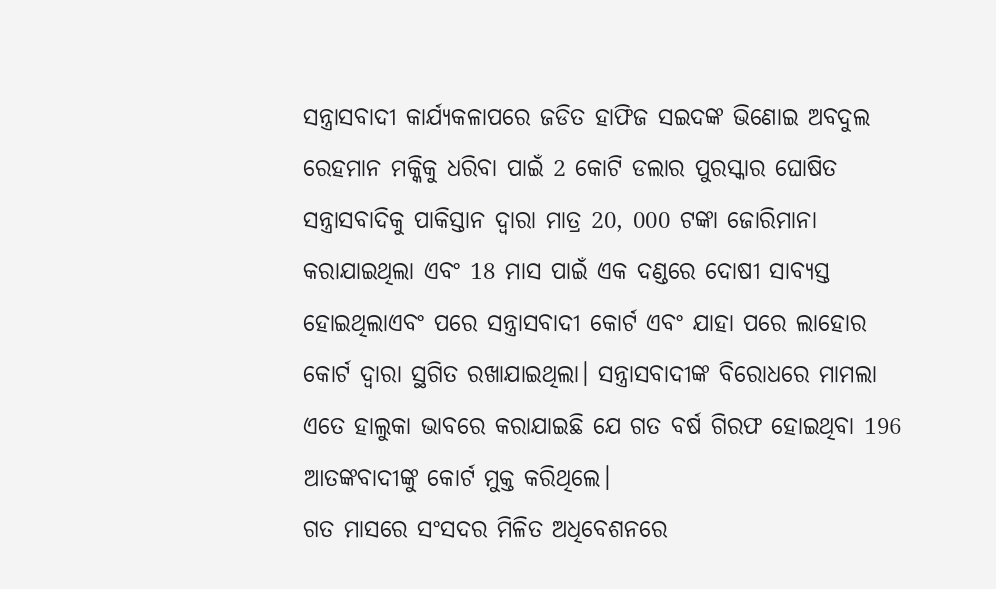ସନ୍ତ୍ରାସବାଦୀ କାର୍ଯ୍ୟକଳାପରେ ଜଡିତ ହାଫିଜ ସଇଦଙ୍କ ଭିଣୋଇ ଅବଦୁଲ ରେହମାନ ମକ୍କିକୁ ଧରିବା ପାଇଁ 2 କୋଟି ଡଲାର ପୁରସ୍କାର ଘୋଷିତ ସନ୍ତ୍ରାସବାଦିକୁ ପାକିସ୍ତାନ ଦ୍ଵାରା ମାତ୍ର 20, 000 ଟଙ୍କା ଜୋରିମାନା କରାଯାଇଥିଲା ଏବଂ 18 ମାସ ପାଇଁ ଏକ ଦଣ୍ଡରେ ଦୋଷୀ ସାବ୍ୟସ୍ତ ହୋଇଥିଲାଏବଂ ପରେ ସନ୍ତ୍ରାସବାଦୀ କୋର୍ଟ ଏବଂ ଯାହା ପରେ ଲାହୋର କୋର୍ଟ ଦ୍ୱାରା ସ୍ଥଗିତ ରଖାଯାଇଥିଲା। ସନ୍ତ୍ରାସବାଦୀଙ୍କ ବିରୋଧରେ ମାମଲା ଏତେ ହାଲୁକା ଭାବରେ କରାଯାଇଛି ଯେ ଗତ ବର୍ଷ ଗିରଫ ହୋଇଥିବା 196 ଆତଙ୍କବାଦୀଙ୍କୁ କୋର୍ଟ ମୁକ୍ତ କରିଥିଲେ।
ଗତ ମାସରେ ସଂସଦର ମିଳିତ ଅଧିବେଶନରେ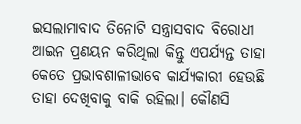ଇସଲାମାବାଦ ତିନୋଟି ସନ୍ତ୍ରାସବାଦ ବିରୋଧୀ ଆଇନ ପ୍ରଣୟନ କରିଥିଲା କିନ୍ତୁ ଏପର୍ଯ୍ୟନ୍ତ ତାହା କେତେ ପ୍ରଭାବଶାଳୀଭାବେ କାର୍ଯ୍ୟକାରୀ ହେଉଛି ତାହା ଦେଖିବାକୁ ବାକି ରହିଲା। କୌଣସି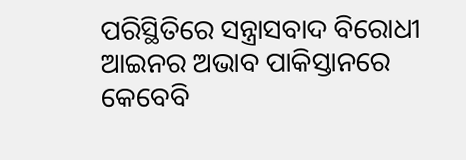ପରିସ୍ଥିତିରେ ସନ୍ତ୍ରାସବାଦ ବିରୋଧୀ ଆଇନର ଅଭାବ ପାକିସ୍ତାନରେ କେବେବି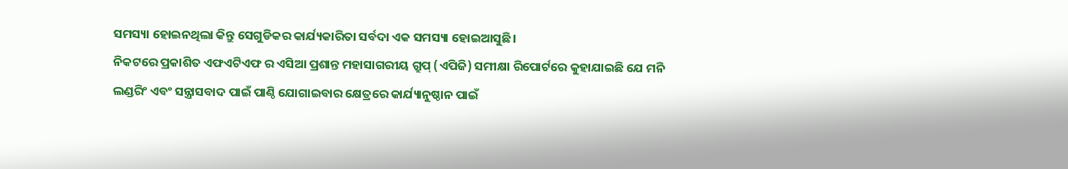ସମସ୍ୟା ହୋଇନଥିଲା କିନ୍ତୁ ସେଗୁଡିକର କାର୍ଯ୍ୟକାରିତା ସର୍ବଦା ଏକ ସମସ୍ୟା ହୋଇଆସୁଛି।
ନିକଟରେ ପ୍ରକାଶିତ ଏଫଏଟିଏଫ ର ଏସିଆ ପ୍ରଶାନ୍ତ ମହାସାଗରୀୟ ଗ୍ରୁପ୍ (ଏପିଜି) ସମୀକ୍ଷା ରିପୋର୍ଟରେ କୁହାଯାଇଛି ଯେ ମନି ଲଣ୍ଡରିଂ ଏବଂ ସନ୍ତ୍ରାସବାଦ ପାଇଁ ପାଣ୍ଠି ଯୋଗାଇବାର କ୍ଷେତ୍ରରେ କାର୍ଯ୍ୟାନୁଷ୍ଠାନ ପାଇଁ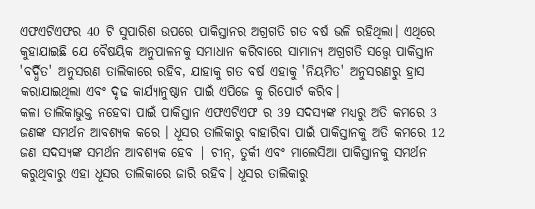ଏଫଏଟିଏଫର 40 ଟି ସୁପାରିଶ ଉପରେ ପାକିସ୍ତାନର ଅଗ୍ରଗତି ଗତ ବର୍ଷ ଭଳି ରହିଥିଲା। ଏଥିରେ କୁହାଯାଇଛି ଯେ ବୈଷୟିକ ଅନୁପାଳନକୁ ସମାଧାନ କରିବାରେ ସାମାନ୍ୟ ଅଗ୍ରଗତି ସତ୍ତ୍ଵେ ପାକିସ୍ତାନ 'ବର୍ଦ୍ଧିତ' ଅନୁସରଣ ତାଲିକାରେ ରହିବ, ଯାହାକୁ ଗତ ବର୍ଷ ଏହାକୁ 'ନିୟମିତ' ଅନୁସରଣରୁ ହ୍ରାସ କରାଯାଇଥିଲା ଏବଂ ଦୃଢ କାର୍ଯ୍ୟାନୁଷ୍ଠାନ ପାଇଁ ଏପିଜେ କୁ ରିପୋର୍ଟ କରିବ।
କଳା ତାଲିକାଭୁକ୍ତ ନହେବା ପାଇଁ ପାକିସ୍ତାନ ଏଫଏଟିଏଫ ର 39 ସଦସ୍ୟଙ୍କ ମଧ୍ୟରୁ ଅତି କମରେ 3 ଜଣଙ୍କ ସମର୍ଥନ ଆବଶ୍ୟକ କରେ । ଧୂସର ତାଲିକାରୁ ବାହାରିବା ପାଇଁ ପାକିସ୍ତାନକୁ ଅତି କମରେ 12 ଜଣ ସଦସ୍ୟଙ୍କ ସମର୍ଥନ ଆବଶ୍ୟକ ହେବ | ଚୀନ୍, ତୁର୍କୀ ଏବଂ ମାଲେସିଆ ପାକିସ୍ତାନକୁ ସମର୍ଥନ କରୁଥିବାରୁ ଏହା ଧୂସର ତାଲିକାରେ ଜାରି ରହିବ। ଧୂସର ତାଲିକାରୁ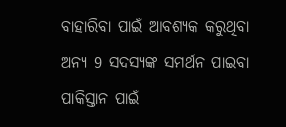ବାହାରିବା ପାଇଁ ଆବଶ୍ୟକ କରୁଥିବା ଅନ୍ୟ 9 ସଦସ୍ୟଙ୍କ ସମର୍ଥନ ପାଇବା ପାକିସ୍ତାନ ପାଇଁ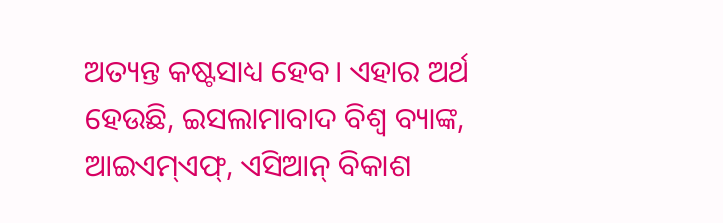ଅତ୍ୟନ୍ତ କଷ୍ଟସାଧ୍ୟ ହେବ। ଏହାର ଅର୍ଥ ହେଉଛି, ଇସଲାମାବାଦ ବିଶ୍ୱ ବ୍ୟାଙ୍କ, ଆଇଏମ୍ଏଫ୍, ଏସିଆନ୍ ବିକାଶ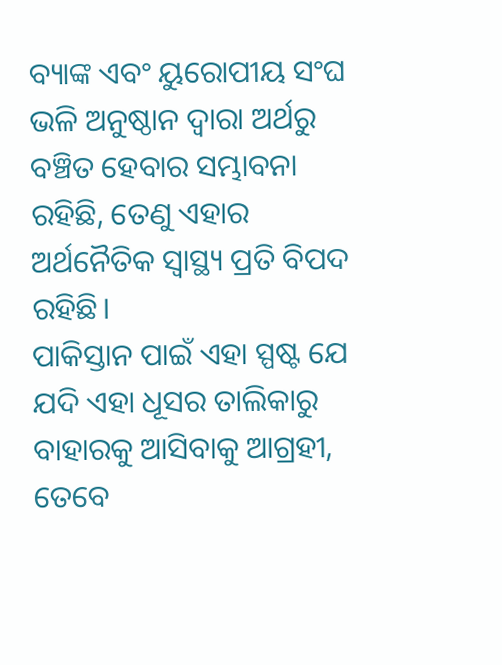ବ୍ୟାଙ୍କ ଏବଂ ୟୁରୋପୀୟ ସଂଘ ଭଳି ଅନୁଷ୍ଠାନ ଦ୍ୱାରା ଅର୍ଥରୁ ବଞ୍ଚିତ ହେବାର ସମ୍ଭାବନା ରହିଛି, ତେଣୁ ଏହାର ଅର୍ଥନୈତିକ ସ୍ୱାସ୍ଥ୍ୟ ପ୍ରତି ବିପଦ ରହିଛି।
ପାକିସ୍ତାନ ପାଇଁ ଏହା ସ୍ପଷ୍ଟ ଯେ ଯଦି ଏହା ଧୂସର ତାଲିକାରୁ ବାହାରକୁ ଆସିବାକୁ ଆଗ୍ରହୀ, ତେବେ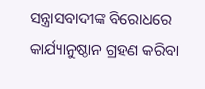ସନ୍ତ୍ରାସବାଦୀଙ୍କ ବିରୋଧରେ କାର୍ଯ୍ୟାନୁଷ୍ଠାନ ଗ୍ରହଣ କରିବା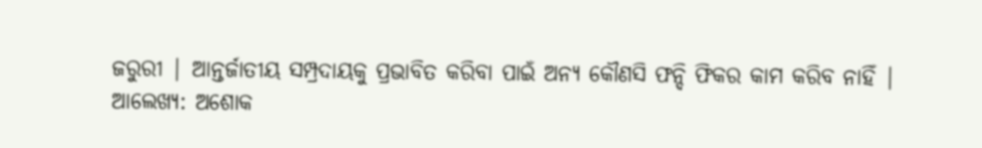ଜରୁରୀ | ଆନ୍ତର୍ଜାତୀୟ ସମ୍ପ୍ରଦାୟକୁ ପ୍ରଭାବିତ କରିବା ପାଇଁ ଅନ୍ୟ କୌଣସି ଫନ୍ଦି ଫିକର କାମ କରିବ ନାହିଁ |
ଆଲେଖ୍ୟ: ଅଶୋକ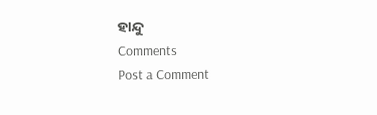ହାନ୍ଦୁ
Comments
Post a Comment